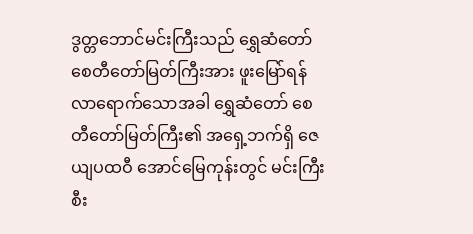ဒွတ္တဘောင်မင်းကြီးသည် ရွှေဆံတော်စေတီတော်မြတ်ကြီးအား ဖူးမြော်ရန် လာရောက်သောအခါ ရွှေဆံတော် စေတီတော်မြတ်ကြီး၏ အရှေ့ဘက်ရှိ ဇေယျပထဝီ အောင်မြေကုန်းတွင် မင်းကြီးစီး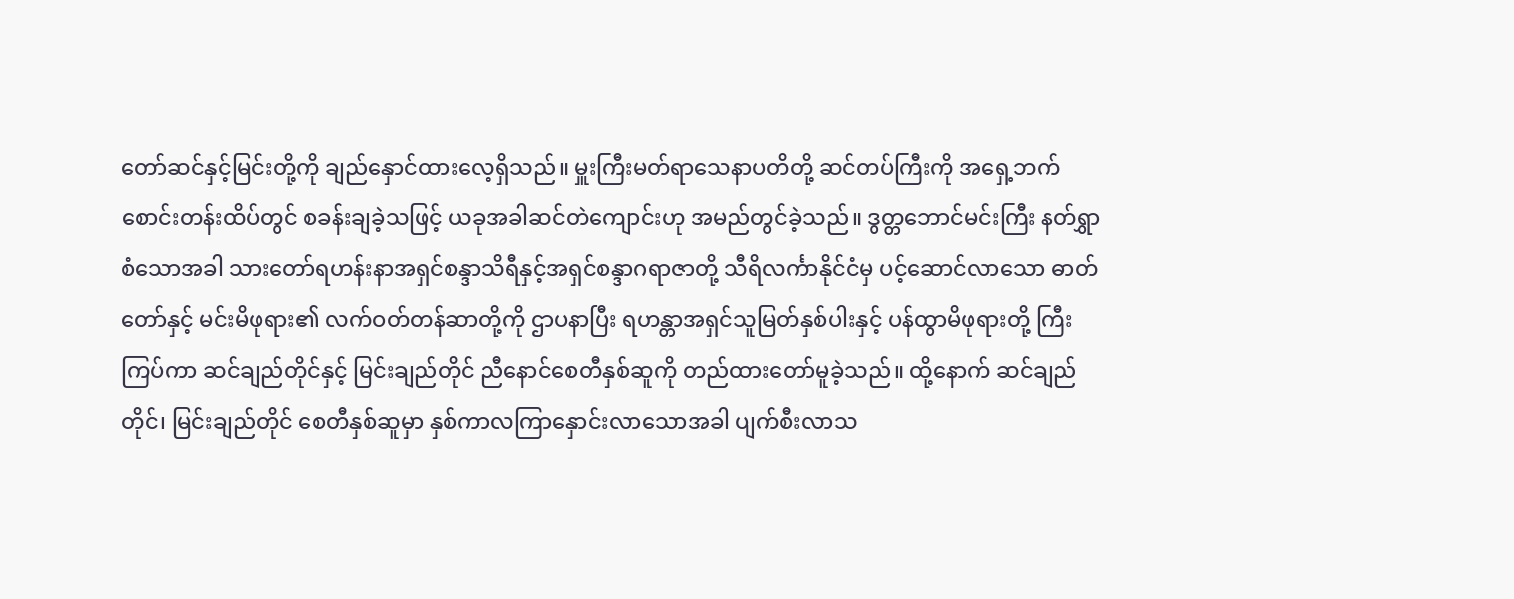တော်ဆင်နှင့်မြင်းတို့ကို ချည်နှောင်ထားလေ့ရှိသည်။ မှူးကြီးမတ်ရာသေနာပတိတို့ ဆင်တပ်ကြီးကို အရှေ့ဘက်စောင်းတန်းထိပ်တွင် စခန်းချခဲ့သဖြင့် ယခုအခါဆင်တဲကျောင်းဟု အမည်တွင်ခဲ့သည်။ ဒွတ္တဘောင်မင်းကြီး နတ်ရွှာစံသောအခါ သားတော်ရဟန်းနာအရှင်စန္ဒာသိရီနှင့်အရှင်စန္ဒာဂရာဇာတို့ သီရိလင်္ကာနိုင်ငံမှ ပင့်ဆောင်လာသော ဓာတ်တော်နှင့် မင်းမိဖုရား၏ လက်ဝတ်တန်ဆာတို့ကို ဌာပနာပြီး ရဟန္တာအရှင်သူမြတ်နှစ်ပါးနှင့် ပန်ထွာမိဖုရားတို့ ကြီးကြပ်ကာ ဆင်ချည်တိုင်နှင့် မြင်းချည်တိုင် ညီနောင်စေတီနှစ်ဆူကို တည်ထားတော်မူခဲ့သည်။ ထို့နောက် ဆင်ချည်တိုင်၊ မြင်းချည်တိုင် စေတီနှစ်ဆူမှာ နှစ်ကာလကြာနှောင်းလာသောအခါ ပျက်စီးလာသ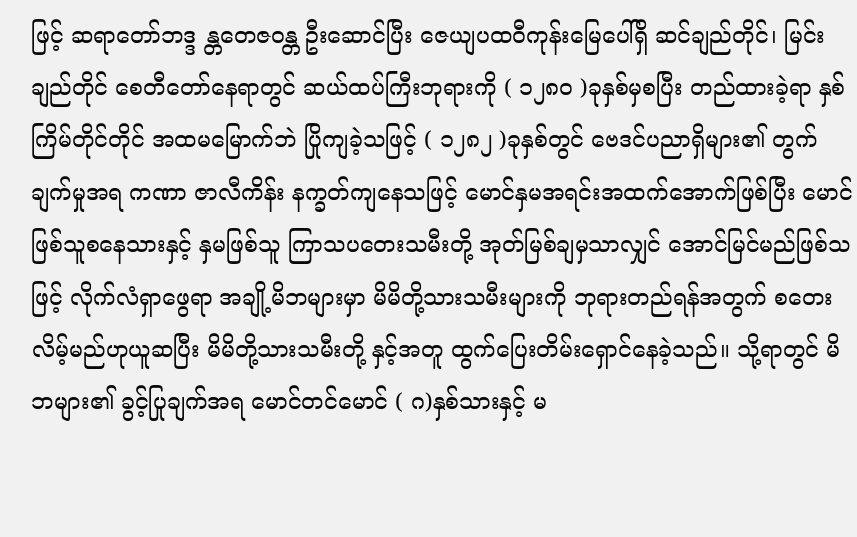ဖြင့် ဆရာတော်ဘဒ္ဒ န္တတေဇဝန္တ ဦးဆောင်ပြီး ဇေယျပထဝီကုန်းမြေပေါ်ရှိ ဆင်ချည်တိုင်၊ မြင်းချည်တိုင် စေတီတော်နေရာတွင် ဆယ်ထပ်ကြီးဘုရားကို ( ၁၂၈၀ )ခုနှစ်မှစပြီး တည်ထားခဲ့ရာ နှစ်ကြိမ်တိုင်တိုင် အထမမြောက်ဘဲ ပြိုကျခဲ့သဖြင့် ( ၁၂၈၂ )ခုနှစ်တွင် ဗေဒင်ပညာရှိများ၏ တွက်ချက်မှုအရ ကဏာ ဇာလီကိန်း နက္ခတ်ကျနေသဖြင့် မောင်နှမအရင်းအထက်အောက်ဖြစ်ပြီး မောင်ဖြစ်သူစနေသားနှင့် နှမဖြစ်သူ ကြာသပတေးသမီးတို့ အုတ်မြစ်ချမှသာလျှင် အောင်မြင်မည်ဖြစ်သဖြင့် လိုက်လံရှာဖွေရာ အချို့မိဘများမှာ မိမိတို့သားသမီးများကို ဘုရားတည်ရန်အတွက် စတေးလိမ့်မည်ဟုယူဆပြီး မိမိတို့သားသမီးတို့ နှင့်အတူ ထွက်ပြေးတိမ်းရှောင်နေခဲ့သည်။ သို့ရာတွင် မိဘများ၏ ခွင့်ပြုချက်အရ မောင်တင်မောင် ( ဂ)နှစ်သားနှင့် မ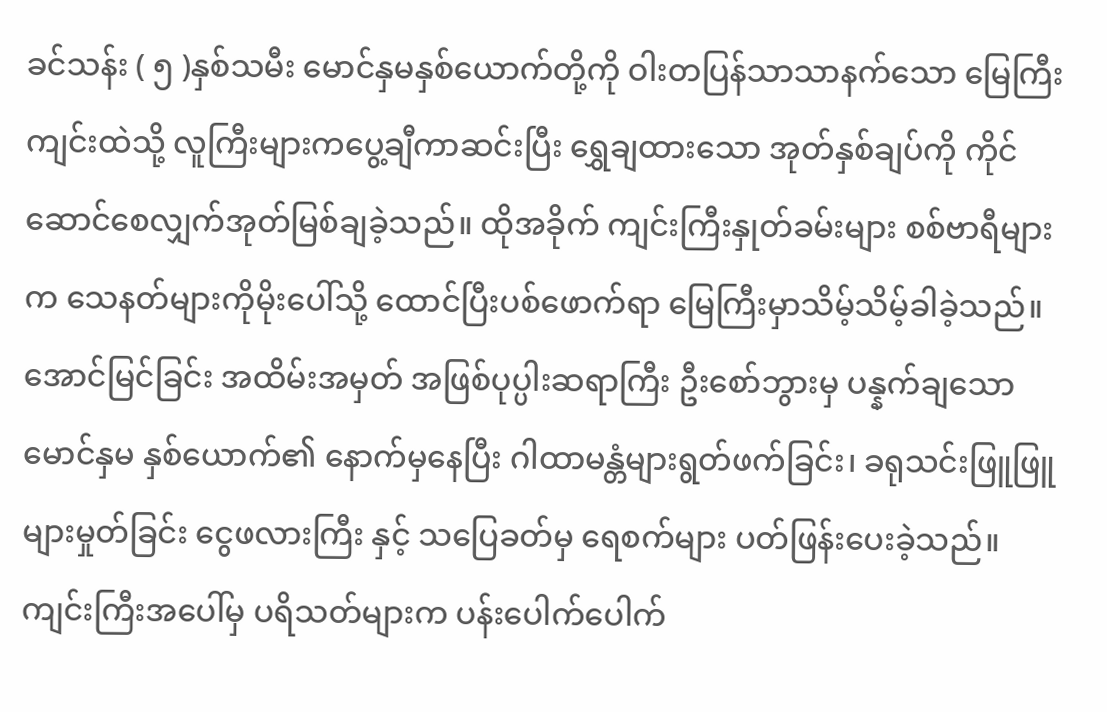ခင်သန်း ( ၅ )နှစ်သမီး မောင်နှမနှစ်ယောက်တို့ကို ဝါးတပြန်သာသာနက်သော မြေကြီးကျင်းထဲသို့ လူကြီးများကပွေ့ချီကာဆင်းပြီး ရွှေချထားသော အုတ်နှစ်ချပ်ကို ကိုင်ဆောင်စေလျှက်အုတ်မြစ်ချခဲ့သည်။ ထိုအခိုက် ကျင်းကြီးနှုတ်ခမ်းများ စစ်ဗာရီများက သေနတ်များကိုမိုးပေါ်သို့ ထောင်ပြီးပစ်ဖောက်ရာ မြေကြီးမှာသိမ့်သိမ့်ခါခဲ့သည်။ အောင်မြင်ခြင်း အထိမ်းအမှတ် အဖြစ်ပုပ္ပါးဆရာကြီး ဦးစော်ဘွားမှ ပန္နက်ချသော မောင်နှမ နှစ်ယောက်၏ နောက်မှနေပြီး ဂါထာမန္တံများရွတ်ဖက်ခြင်း၊ ခရုသင်းဖြူဖြူများမှုတ်ခြင်း ငွေဖလားကြီး နှင့် သပြေခတ်မှ ရေစက်များ ပတ်ဖြန်းပေးခဲ့သည်။ ကျင်းကြီးအပေါ်မှ ပရိသတ်များက ပန်းပေါက်ပေါက်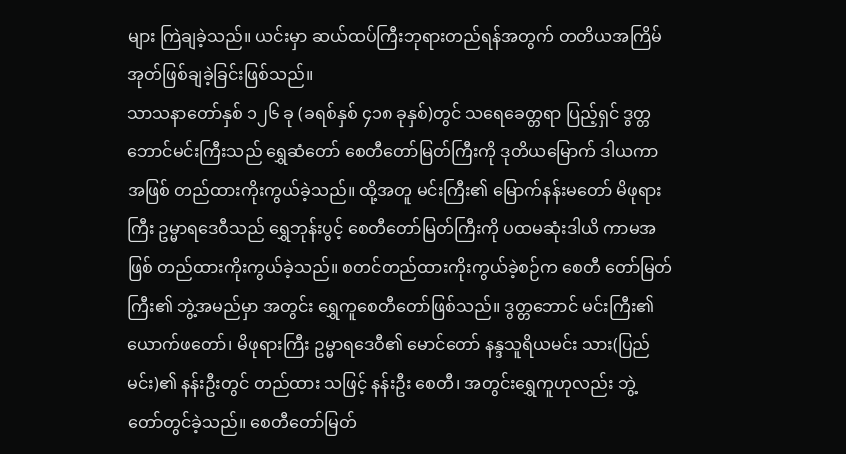များ ကြဲချခဲ့သည်။ ယင်းမှာ ဆယ်ထပ်ကြီးဘုရားတည်ရန်အတွက် တတိယအကြိမ် အုတ်ဖြစ်ချခဲ့ခြင်းဖြစ်သည်။
သာသနာတော်နှစ် ၁၂၆ ခု (ခရစ်နှစ် ၄၁၈ ခုနှစ်)တွင် သရေခေတ္တရာ ပြည့်ရှင် ဒွတ္တဘောင်မင်းကြီးသည် ရွှေဆံတော် စေတီတော်မြတ်ကြီးကို ဒုတိယမြောက် ဒါယကာအဖြစ် တည်ထားကိုးကွယ်ခဲ့သည်။ ထို့အတူ မင်းကြီး၏ မြောက်နန်းမတော် မိဖုရားကြီး ဥမ္မာရဒေဝီသည် ရွှေဘုန်းပွင့် စေတီတော်မြတ်ကြီးကို ပထမဆုံးဒါယိ ကာမအဖြစ် တည်ထားကိုးကွယ်ခဲ့သည်။ စတင်တည်ထားကိုးကွယ်ခဲ့စဉ်က စေတီ တော်မြတ်ကြီး၏ ဘွဲ့အမည်မှာ အတွင်း ရွှေကူစေတီတော်ဖြစ်သည်။ ဒွတ္တဘောင် မင်းကြီး၏ ယောက်ဖတော်၊ မိဖုရားကြီး ဥမ္မာရဒေဝီ၏ မောင်တော် နန္ဒသူရိယမင်း သား(ပြည်မင်း)၏ နန်းဦးတွင် တည်ထား သဖြင့် နန်းဦး စေတီ၊ အတွင်းရွှေကူဟုလည်း ဘွဲ့ တော်တွင်ခဲ့သည်။ စေတီတော်မြတ်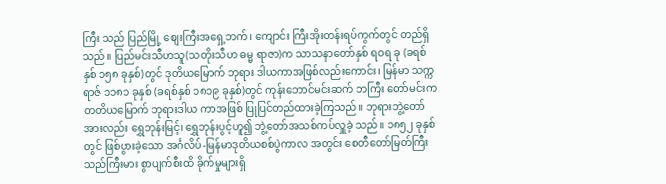ကြီး သည် ပြည်မြို့ စျေးကြီးအရှေ့ဘက်၊ ကျောင်း ကြီးအိုးတန်းရပ်ကွက်တွင် တည်ရှိသည်။ ပြည်မင်းသီဟသူ(သတိုးသီဟ ဓမ္မ ရာဇာ)က သာသနာတော်နှစ် ရဝရ ခု (ခရစ် နှစ် ၁၅၈ ခုနှစ်)တွင် ဒုတိယမြောက် ဘုရား ဒါယကာအဖြစ်လည်းကောင်း၊ မြန်မာ သက္က ရာဇ် ၁၁၈၁ ခုနှစ် (ခရစ်နှစ် ၁၈၁၉ ခုနှစ်)တွင် ကုန်းဘောင်မင်းဆက် ဘကြီး တော်မင်းက တတိယမြောက် ဘုရားဒါယ ကာအဖြစ် ပြုပြင်တည်ထားခဲ့ကြသည်။ ဘုရားဘွဲ့တော်အားလည်း ရွှေဘုန်းမြင့်၊ ရွှေဘုန်းပွင့်ဟူ၍ ဘွဲ့တော်အသစ်ကပ်လှူခဲ့ သည်။ ၁၈၅၂ ခုနှစ်တွင် ဖြစ်ပွားခဲ့သော အင်္ဂလိပ်-မြန်မာဒုတိယစစ်ပွဲကာလ အတွင်း စေတီတော်မြတ်ကြီးသည်ကြီးမား စွာပျက်စီးထိ ခိုက်မှုများရှိ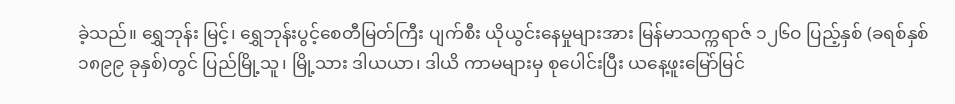ခဲ့သည်။ ရွှေဘုန်း မြင့်၊ ရွှေဘုန်းပွင့်စေတီမြတ်ကြီး ပျက်စီး ယိုယွင်းနေမှုများအား မြန်မာသက္ကရာဇ် ၁၂၆ဝ ပြည့်နှစ် (ခရစ်နှစ် ၁၈၉၉ ခုနှစ်)တွင် ပြည်မြို့သူ၊ မြို့သား ဒါယယာ၊ ဒါယိ ကာမများမှ စုပေါင်းပြီး ယနေ့ဖူးမြော်မြင်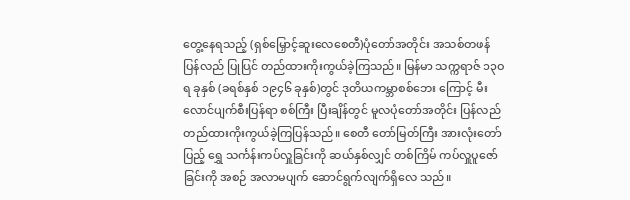တွေ့နေရသည့် (ရှစ်မြှောင့်ဆူးလေစေတီ)ပုံတော်အတိုင်း အသစ်တဖန် ပြန်လည် ပြုပြင် တည်ထားကိုးကွယ်ခဲ့ကြသည်။ မြန်မာ သက္ကရာဇ် ၁၃ဝရ ခုနှစ် (ခရစ်နှစ် ၁၉၄၆ ခုနှစ်)တွင် ဒုတိယကမ္ဘာစစ်ဘေး ကြောင့် မီးလောင်ပျက်စီးပြန်ရာ စစ်ကြီး ပြီးချိန်တွင် မူလပုံတော်အတိုင်း ပြန်လည် တည်ထားကိုးကွယ်ခဲ့ကြပြန်သည်။ စေတီ တော်မြတ်ကြီး အားလုံးတော်ပြည့် ရွှေ သင်္ကန်းကပ်လှူခြင်းကို ဆယ်နှစ်လျှင် တစ်ကြိမ် ကပ်လှူပူဇော်ခြင်းကို အစဉ် အလာမပျက် ဆောင်ရွက်လျက်ရှိလေ သည်။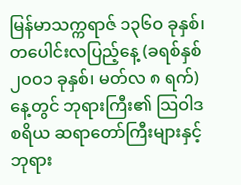မြန်မာသက္ကရာဇ် ၁၃၆ဝ ခုနှစ်၊ တပေါင်းလပြည့်နေ့ (ခရစ်နှစ် ၂ဝဝ၁ ခုနှစ်၊ မတ်လ ၈ ရက်)နေ့တွင် ဘုရားကြီး၏ သြဝါဒစရိယ ဆရာတော်ကြီးများနှင့် ဘုရား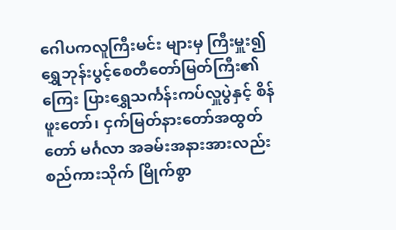ဂေါပကလူကြီးမင်း များမှ ကြီးမှူး၍ ရွှေဘုန်းပွင့်စေတီတော်မြတ်ကြီး၏ ကြေး ပြားရွှေသင်္ကန်းကပ်လှူပွဲနှင့် စိန်ဖူးတော်၊ ငှက်မြတ်နားတော်အထွတ်တော် မင်္ဂလာ အခမ်းအနားအားလည်း စည်ကားသိုက် မြိုက်စွာ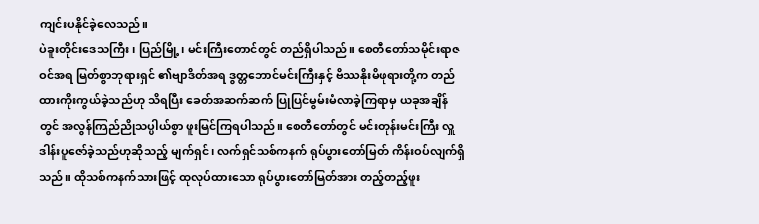ကျင်းပနိုင်ခဲ့လေသည်။
ပဲခူးတိုင်းဒေသကြီး၊ ပြည်မြို့၊ မင်းကြီးတောင်တွင် တည်ရှိပါသည်။ စေတီတော်သမိုင်းရာဇဝင်အရ မြတ်စွာဘုရားရှင် ၏ဗျာဒိတ်အရ ဒွတ္တဘောင်မင်းကြီးနှင့် ဗိဿနိုးမိဖုရားတို့က တည်ထားကိုးကွယ်ခဲ့သည်ဟု သိရပြီး ခေတ်အဆက်ဆက် ပြုပြင်မွမ်းမံလာခဲ့ကြရာမှ ယခုအချိန်တွင် အလွန်ကြည်ညိုသပ္ပါယ်စွာ ဖူးမြင်ကြရပါသည်။ စေတီတော်တွင် မင်းတုန်းမင်းကြီး လှူဒါန်းပူဇော်ခဲ့သည်ဟုဆိုသည့် မျက်ရှင်၊ လက်ရှင်သစ်ကနက် ရုပ်ပွားတော်မြတ် ကိန်းဝပ်လျက်ရှိသည်။ ထိုသစ်ကနက်သားဖြင့် ထုလုပ်ထားသော ရုပ်ပွားတော်မြတ်အား တည့်တည့်ဖူး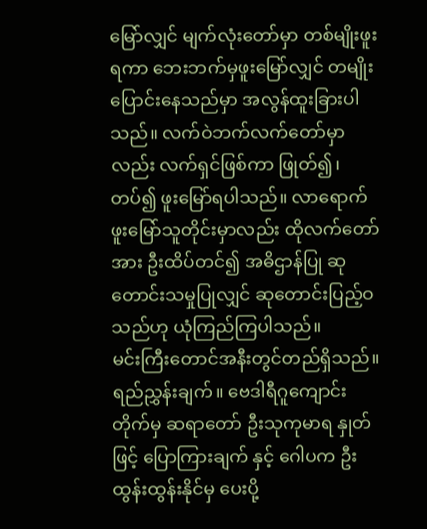မြော်လျှင် မျက်လုံးတော်မှာ တစ်မျိုးဖူးရကာ ဘေးဘက်မှဖူးမြော်လျှင် တမျိုးပြောင်းနေသည်မှာ အလွန်ထူးခြားပါသည်။ လက်ဝဲဘက်လက်တော်မှာလည်း လက်ရှင်ဖြစ်ကာ ဖြုတ်၍၊ တပ်၍ ဖူးမြော်ရပါသည်။ လာရောက်ဖူးမြော်သူတိုင်းမှာလည်း ထိုလက်တော်အား ဦးထိပ်တင်၍ အဓိဌာန်ပြု ဆုတောင်းသမှုပြုလျှင် ဆုတောင်းပြည့်ဝသည်ဟု ယုံကြည်ကြပါသည်။
မင်းကြီးတောင်အနီးတွင်တည်ရှိသည်။
ရည်ညွှန်းချက်။ ဗေဒါရီဂူကျောင်းတိုက်မှ ဆရာတော် ဦးသုကုမာရ နှုတ်ဖြင့် ပြောကြားချက် နှင့် ဂေါပက ဦးထွန်းထွန်းနိုင်မှ ပေးပို့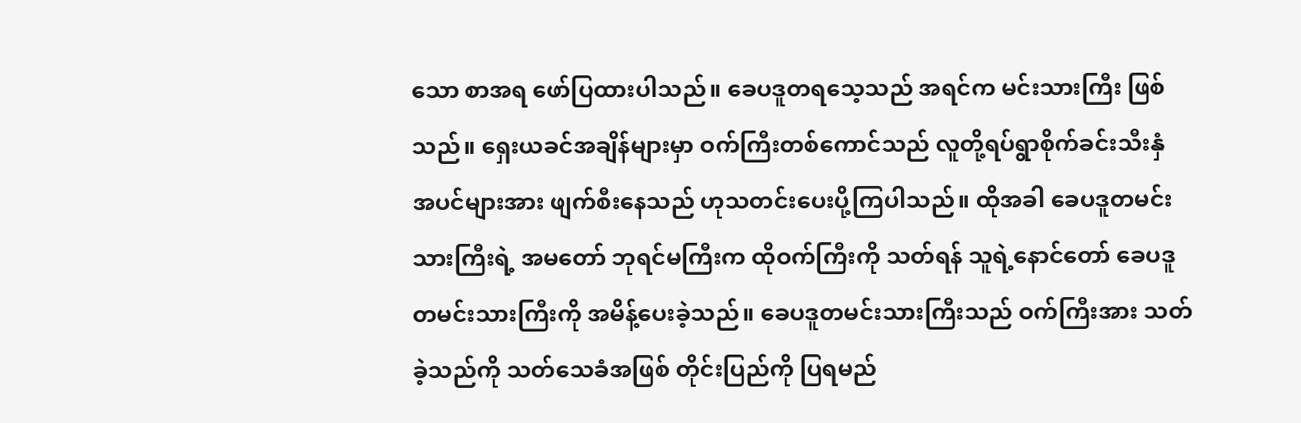သော စာအရ ဖော်ပြထားပါသည်။ ခေပဒူတရသေ့သည် အရင်က မင်းသားကြီး ဖြစ်သည်။ ရှေးယခင်အချိန်များမှာ ဝက်ကြီးတစ်ကောင်သည် လူတို့ရပ်ရွာစိုက်ခင်းသီးနှံ အပင်များအား ဖျက်စီးနေသည် ဟုသတင်းပေးပို့ကြပါသည်။ ထိုအခါ ခေပဒူတမင်းသားကြီးရဲ့ အမတော် ဘုရင်မကြီးက ထိုဝက်ကြီးကို သတ်ရန် သူရဲ့နောင်တော် ခေပဒူတမင်းသားကြီးကို အမိန့်ပေးခဲ့သည်။ ခေပဒူတမင်းသားကြီးသည် ဝက်ကြီးအား သတ်ခဲ့သည်ကို သတ်သေခံအဖြစ် တိုင်းပြည်ကို ပြရမည်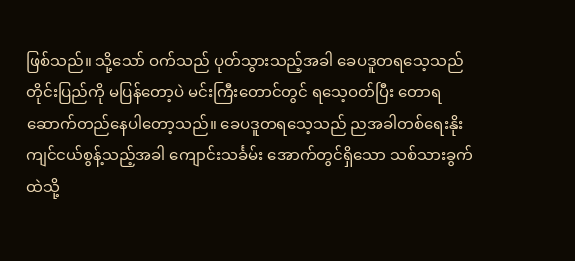ဖြစ်သည်။ သို့သော် ဝက်သည် ပုတ်သွားသည့်အခါ ခေပဒူတရသေ့သည် တိုင်းပြည်ကို မပြန်တော့ပဲ မင်းကြီးတောင်တွင် ရသေ့ဝတ်ပြီး တောရဆောက်တည်နေပါတော့သည်။ ခေပဒူတရသေ့သည် ညအခါတစ်ရေးနိုး ကျင်ငယ်စွန့်သည့်အခါ ကျောင်းသင်္ခမ်း အောက်တွင်ရှိသော သစ်သားခွက်ထဲသို့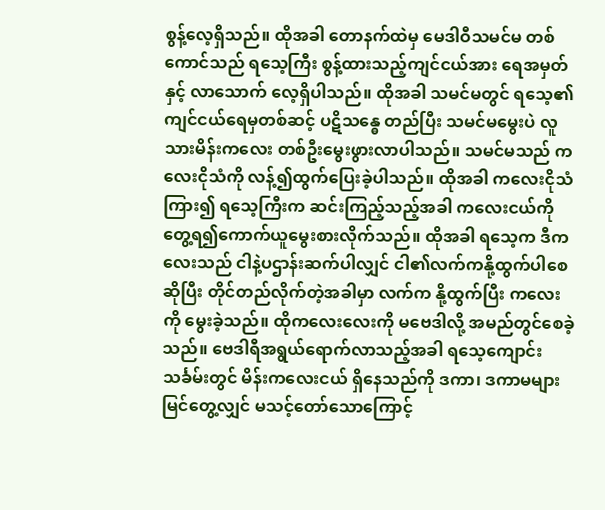စွန့်လေ့ရှိသည်။ ထိုအခါ တောနက်ထဲမှ မေဒါဝီသမင်မ တစ်ကောင်သည် ရသေ့ကြီး စွန့်ထားသည့်ကျင်ငယ်အား ရေအမှတ်နှင့် လာသောက် လေ့ရှိပါသည်။ ထိုအခါ သမင်မတွင် ရသေ့၏ကျင်ငယ်ရေမှတစ်ဆင့် ပဋိသန္ဓေ တည်ပြီး သမင်မမွေးပဲ လူသားမိန်းကလေး တစ်ဦးမွေးဖွားလာပါသည်။ သမင်မသည် ကလေးငိုသံကို လန့်၍ထွက်ပြေးခဲ့ပါသည်။ ထိုအခါ ကလေးငိုသံကြား၍ ရသေ့ကြီးက ဆင်းကြည့်သည့်အခါ ကလေးငယ်ကိုတွေ့ရ၍ကောက်ယူမွေးစားလိုက်သည်။ ထိုအခါ ရသေ့က ဒီကလေးသည် ငါနဲ့ပဌာန်းဆက်ပါလျှင် ငါ၏လက်ကနို့ထွက်ပါစေဆိုပြီး တိုင်တည်လိုက်တဲ့အခါမှာ လက်က နို့ထွက်ပြီး ကလေးကို မွေးခဲ့သည်။ ထိုကလေးလေးကို မဗေဒါလို့ အမည်တွင်စေခဲ့သည်။ ဗေဒါရီအရွယ်ရောက်လာသည့်အခါ ရသေ့ကျောင်းသင်္ခမ်းတွင် မိန်းကလေးငယ် ရှိနေသည်ကို ဒကာ၊ ဒကာမများ မြင်တွေ့လျှင် မသင့်တော်သောကြောင့်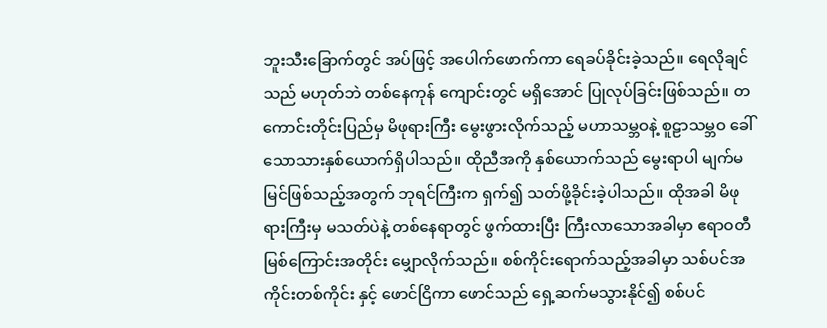ဘူးသီးခြောက်တွင် အပ်ဖြင့် အပေါက်ဖောက်ကာ ရေခပ်ခိုင်းခဲ့သည်။ ရေလိုချင်သည် မဟုတ်ဘဲ တစ်နေကုန် ကျောင်းတွင် မရှိအောင် ပြုလုပ်ခြင်းဖြစ်သည်။ တကောင်းတိုင်းပြည်မှ မိဖုရားကြီး မွေးဖွားလိုက်သည့် မဟာသမ္ဘဝနဲ့ စူဠာသမ္ဘဝ ခေါ်သောသားနှစ်ယောက်ရှိပါသည်။ ထိုညီအကို နှစ်ယောက်သည် မွေးရာပါ မျက်မမြင်ဖြစ်သည့်အတွက် ဘုရင်ကြီးက ရှက်၍ သတ်ဖို့ခိုင်းခဲ့ပါသည်။ ထိုအခါ မိဖုရားကြီးမှ မသတ်ပဲနဲ့ တစ်နေရာတွင် ဖွက်ထားပြီး ကြီးလာသောအခါမှာ ဧရာဝတီ မြစ်ကြောင်းအတိုင်း မျှောလိုက်သည်။ စစ်ကိုင်းရောက်သည့်အခါမှာ သစ်ပင်အကိုင်းတစ်ကိုင်း နှင့် ဖောင်ငြိကာ ဖောင်သည် ရှေ့ဆက်မသွားနိုင်၍ စစ်ပင်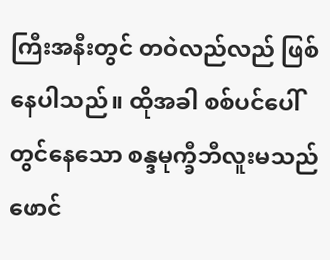ကြီးအနီးတွင် တဝဲလည်လည် ဖြစ်နေပါသည်။ ထိုအခါ စစ်ပင်ပေါ်တွင်နေသော စန္ဒမုက္ခီဘီလူးမသည် ဖောင်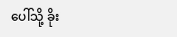ပေါ်သို့ ခိုး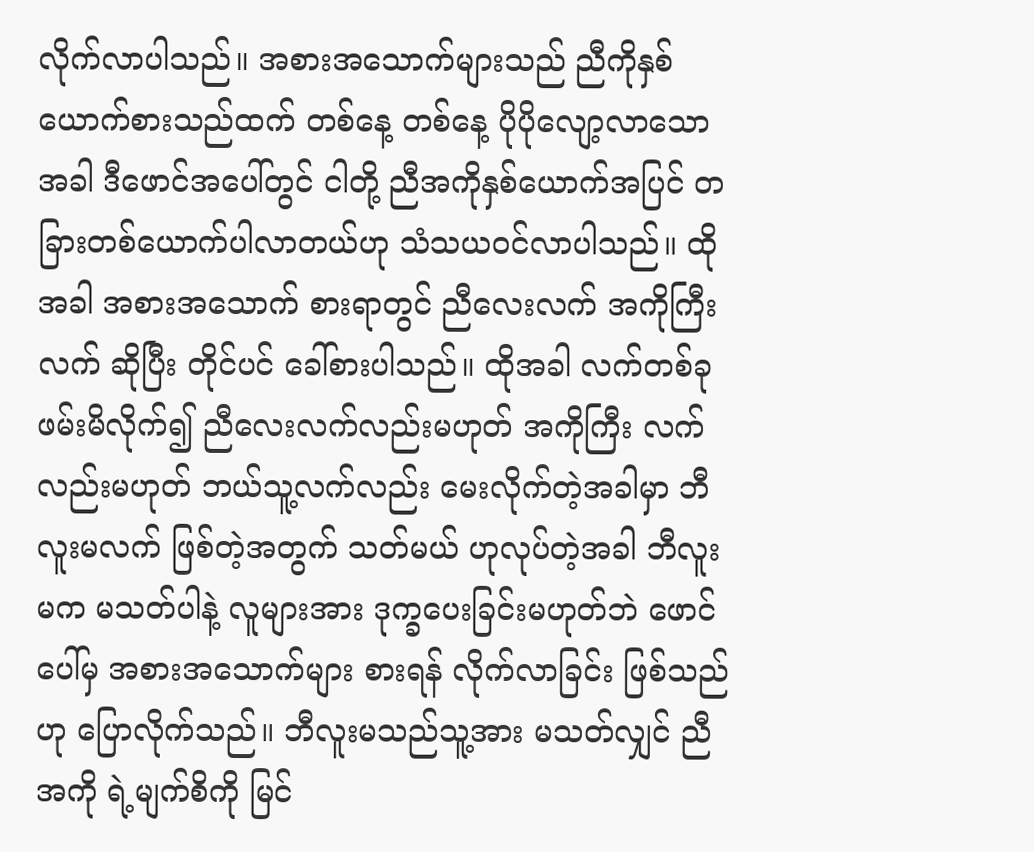လိုက်လာပါသည်။ အစားအသောက်များသည် ညီကိုနှစ်ယောက်စားသည်ထက် တစ်နေ့ တစ်နေ့ ပိုပိုလျော့လာသောအခါ ဒီဖောင်အပေါ်တွင် ငါတို့ ညီအကိုနှစ်ယောက်အပြင် တခြားတစ်ယောက်ပါလာတယ်ဟု သံသယဝင်လာပါသည်။ ထိုအခါ အစားအသောက် စားရာတွင် ညီလေးလက် အကိုကြီးလက် ဆိုပြီး တိုင်ပင် ခေါ်စားပါသည်။ ထိုအခါ လက်တစ်ခု ဖမ်းမိလိုက်၍ ညီလေးလက်လည်းမဟုတ် အကိုကြီး လက်လည်းမဟုတ် ဘယ်သူ့လက်လည်း မေးလိုက်တဲ့အခါမှာ ဘီလူးမလက် ဖြစ်တဲ့အတွက် သတ်မယ် ဟုလုပ်တဲ့အခါ ဘီလူးမက မသတ်ပါနဲ့ လူများအား ဒုက္ခပေးခြင်းမဟုတ်ဘဲ ဖောင်ပေါ်မှ အစားအသောက်များ စားရန် လိုက်လာခြင်း ဖြစ်သည်ဟု ပြောလိုက်သည်။ ဘီလူးမသည်သူ့အား မသတ်လျှင် ညီအကို ရဲ့မျက်စိကို မြင်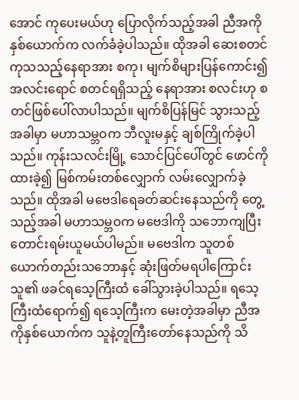အောင် ကုပေးမယ်ဟု ပြောလိုက်သည့်အခါ ညီအကို နှစ်ယောက်က လက်ခံခဲ့ပါသည်။ ထိုအခါ ဆေးစတင်ကုသသည့်နေရာအား စကု၊ မျက်စိများပြန်ကောင်း၍ အလင်းရောင် စတင်ရရှိသည့် နေရာအား စလင်းဟု စတင်ဖြစ်ပေါ်လာပါသည်။ မျက်စိပြန်မြင် သွားသည့်အခါမှာ မဟာသမ္ဘဝက ဘီလူးမနှင့် ချစ်ကြိုက်ခဲ့ပါသည်။ ကုန်းသလင်းမြို့ သောင်ပြင်ပေါ်တွင် ဖောင်ကို ထားခဲ့၍ မြစ်ကမ်းတစ်လျှောက် လမ်းလျှောက်ခဲ့သည်။ ထိုအခါ မဗေဒါရေခတ်ဆင်းနေသည်ကို တွေ့သည့်အခါ မဟာသမ္ဘဝက မဗေဒါကို သဘောကျပြီး တောင်းရမ်းယူမယ်ပါမည်။ မဗေဒါက သူတစ်ယောက်တည်းသဘောနှင့် ဆုံးဖြတ်မရပါကြောင်း သူ၏ ဖခင်ရသေ့ကြီးထံ ခေါ်သွားခဲ့ပါသည်။ ရသေ့ကြီးထံရောက်၍ ရသေ့ကြီးက မေးတဲ့အခါမှာ ညီအကိုနှစ်ယောက်က သူနဲ့တူကြီးတော်နေသည်ကို သိ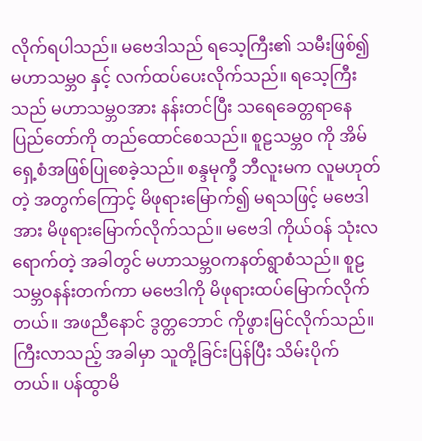လိုက်ရပါသည်။ မဗေဒါသည် ရသေ့ကြီး၏ သမီးဖြစ်၍ မဟာသမ္ဘဝ နှင့် လက်ထပ်ပေးလိုက်သည်။ ရသေ့ကြီး သည် မဟာသမ္ဘဝအား နန်းတင်ပြီး သရေခေတ္တရာနေပြည်တော်ကို တည်ထောင်စေသည်။ စူဠသမ္ဘဝ ကို အိမ်ရှေ့စံအဖြစ်ပြုစေခဲ့သည်။ စန္ဒမုက္ခီ ဘီလူးမက လူမဟုတ်တဲ့ အတွက်ကြောင့် မိဖုရားမြောက်၍ မရသဖြင့် မဗေဒါအား မိဖုရားမြောက်လိုက်သည်။ မဗေဒါ ကိုယ်ဝန် သုံးလရောက်တဲ့ အခါတွင် မဟာသမ္ဘဝကနတ်ရွာစံသည်။ စူဠသမ္ဘဝနန်းတက်ကာ မဗေဒါကို မိဖုရားထပ်မြောက်လိုက်တယ်။ အဖညီနောင် ဒွတ္တဘောင် ကိုဖွားမြင်လိုက်သည်။ ကြီးလာသည့် အခါမှာ သူတို့ခြင်းပြန်ပြီး သိမ်းပိုက်တယ်။ ပန်ထွာမိ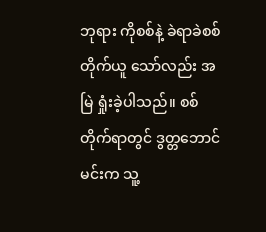ဘုရား ကိုစစ်နဲ့ ခဲရာခဲစစ်တိုက်ယူ သော်လည်း အမြဲ ရှုံးခဲ့ပါသည်။ စစ်တိုက်ရာတွင် ဒွတ္တဘောင်မင်းက သူ့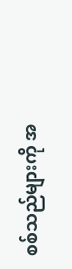စစ်သည်များကို အ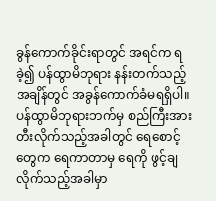ခွန်ကောက်ခိုင်းရာတွင် အရင်က ရခဲ့၍ ပန်ထွာမိဘုရား နန်းတက်သည့် အချိန်တွင် အခွန်ကောက်ခံမရရှိပါ။ ပန်ထွာမိဘုရားဘက်မှ စည်ကြီးအား တီးလိုက်သည့်အခါတွင် ရေစောင့်တွေက ရေကာတာမှ ရေကို ဖွင့်ချလိုက်သည့်အခါမှာ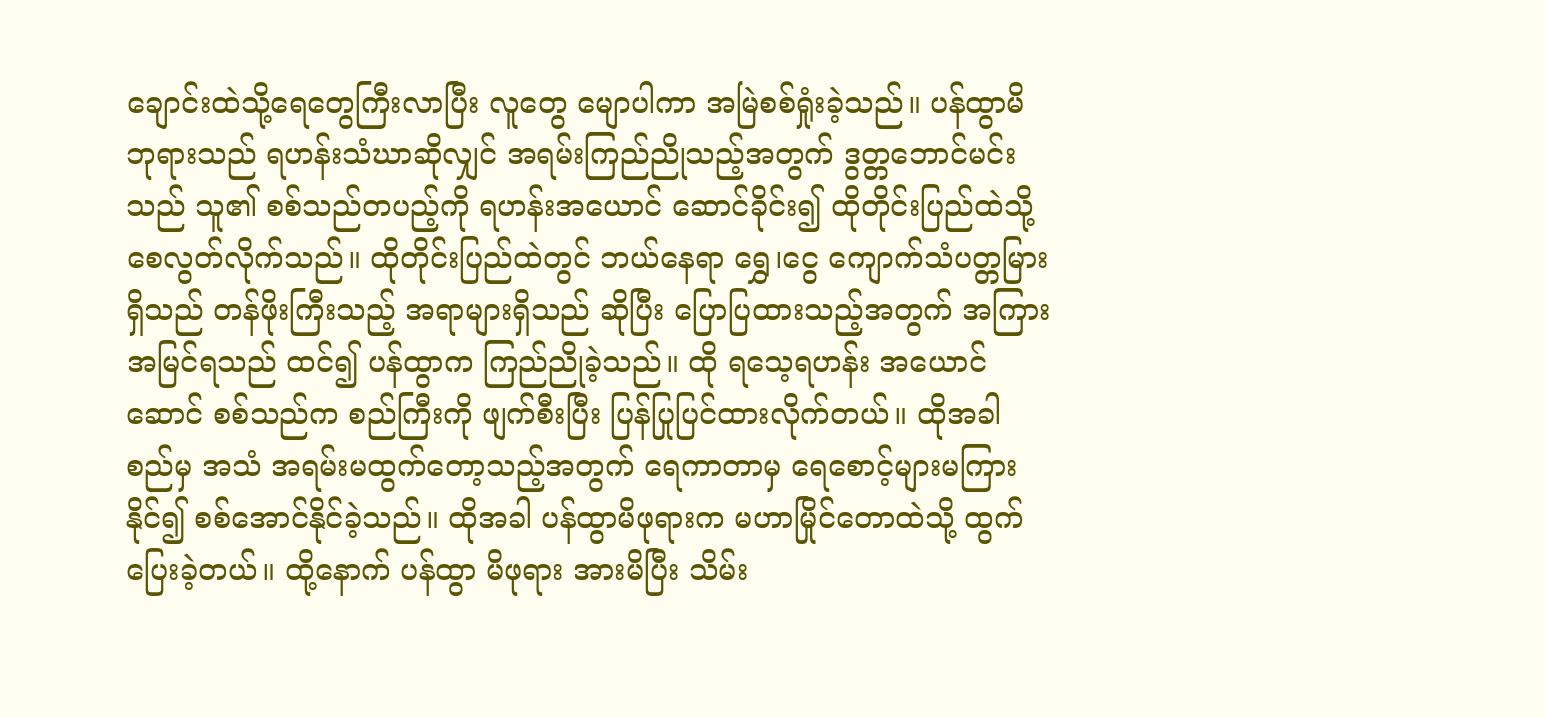ချောင်းထဲသို့ရေတွေကြီးလာပြီး လူတွေ မျောပါကာ အမြဲစစ်ရှုံးခဲ့သည်။ ပန်ထွာမိဘုရားသည် ရဟန်းသံဃာဆိုလျှင် အရမ်းကြည်ညိုသည့်အတွက် ဒွတ္တဘောင်မင်းသည် သူ၏ စစ်သည်တပည့်ကို ရဟန်းအယောင် ဆောင်ခိုင်း၍ ထိုတိုင်းပြည်ထဲသို့ စေလွတ်လိုက်သည်။ ထိုတိုင်းပြည်ထဲတွင် ဘယ်နေရာ ရွှေ၊ငွေ ကျောက်သံပတ္တမြား ရှိသည် တန်ဖိုးကြီးသည့် အရာများရှိသည် ဆိုပြီး ပြောပြထားသည့်အတွက် အကြားအမြင်ရသည် ထင်၍ ပန်ထွာက ကြည်ညိုခဲ့သည်။ ထို ရသေ့ရဟန်း အယောင်ဆောင် စစ်သည်က စည်ကြီးကို ဖျက်စီးပြီး ပြန်ပြုပြင်ထားလိုက်တယ်။ ထိုအခါ စည်မှ အသံ အရမ်းမထွက်တော့သည့်အတွက် ရေကာတာမှ ရေစောင့်များမကြားနိုင်၍ စစ်အောင်နိုင်ခဲ့သည်။ ထိုအခါ ပန်ထွာမိဖုရားက မဟာမြိုင်တောထဲသို့ ထွက်ပြေးခဲ့တယ်။ ထို့နောက် ပန်ထွာ မိဖုရား အားမိပြီး သိမ်း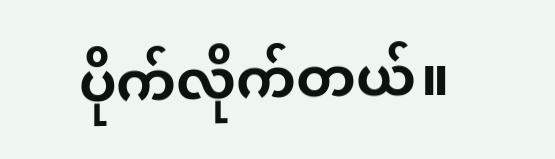ပိုက်လိုက်တယ်။